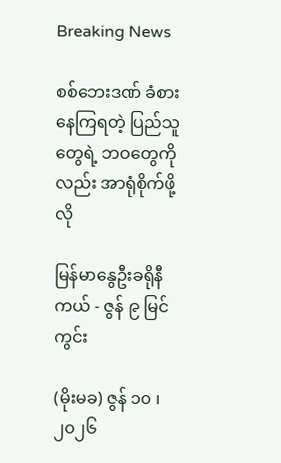Breaking News

စစ်ဘေးဒဏ် ခံစားနေကြရတဲ့ ပြည်သူတွေရဲ့ ဘဝတွေကိုလည်း အာရုံစိုက်ဖို့လို

မြန်မာနွေဦးခရိုနီကယ် - ဇွန် ၉ မြင်ကွင်း

(မိုးမခ) ဇွန် ၁၀ ၊ ၂၀၂၆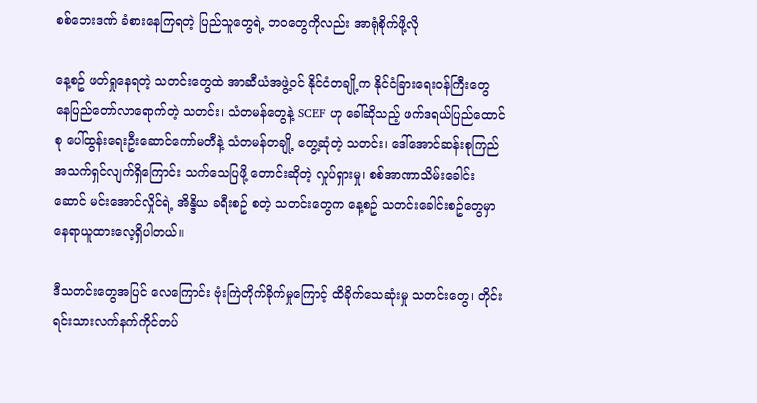စစ်ဘေးဒဏ် ခံစားနေကြရတဲ့ ပြည်သူတွေရဲ့ ဘဝတွေကိုလည်း အာရုံစိုက်ဖို့လို

နေ့စဥ် ဖတ်ရှုနေရတဲ့ သတင်းတွေထဲ အာဆီယံအဖွဲ့ဝင် နိုင်ငံတချို့က နိုင်ငံခြားရေးဝန်ကြီးတွေ နေပြည်တော်လာရောက်တဲ့ သတင်း၊ သံတမန်တွေနဲ့ SCEF ဟု ခေါ်ဆိုသည့် ဖက်ဒရယ်ပြည်ထောင်စု ပေါ်ထွန်းရေးဦးဆောင်ကော်မတီနဲ့ သံတမန်တချို့ တွေ့ဆုံတဲ့ သတင်း၊ ဒေါ်အောင်ဆန်းစုကြည် အသက်ရှင်လျက်ရှိကြောင်း သက်သေပြဖို့ တောင်းဆိုတဲ့ လှုပ်ရှားမှု၊ စစ်အာဏာသိမ်းခေါင်းဆောင် မင်းအောင်လှိုင်ရဲ့ အိန္ဒိယ ခရီးစဥ် စတဲ့ သတင်းတွေက နေ့စဥ် သတင်းခေါင်းစဥ်တွေမှာ နေရာယူထားလေ့ရှိပါတယ်။

ဒီသတင်းတွေအပြင် လေကြောင်း ဗုံးကြဲတိုက်ခိုက်မှုကြောင့် ထိခိုက်သေဆုံးမှု သတင်းတွေ၊ တိုင်းရင်းသားလက်နက်ကိုင်တပ်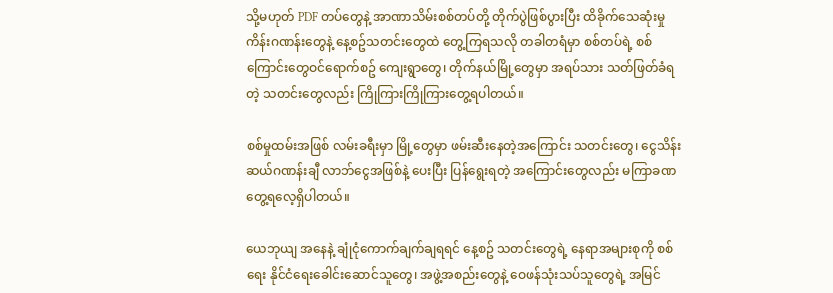သို့မဟုတ် PDF တပ်တွေနဲ့ အာဏာသိမ်းစစ်တပ်တို့ တိုက်ပွဲဖြစ်ပွားပြီး ထိခိုက်သေဆုံးမှု ကိန်းဂဏန်းတွေနဲ့ နေ့စဥ်သတင်းတွေထဲ တွေ့ကြရသလို တခါတရံမှာ စစ်တပ်ရဲ့ စစ်ကြောင်းတွေဝင်ရောက်စဥ် ကျေးရွာတွေ၊ တိုက်နယ်မြို့တွေမှာ အရပ်သား သတ်ဖြတ်ခံရတဲ့ သတင်းတွေလည်း ကြိုကြားကြိုကြားတွေ့ရပါတယ်။

စစ်မှုထမ်းအဖြစ် လမ်းခရီးမှာ မြို့တွေမှာ ဖမ်းဆီးနေတဲ့အကြောင်း သတင်းတွေ၊ ငွေသိန်းဆယ်ဂဏန်းချီ လာဘ်ငွေအဖြစ်နဲ့ ပေးပြီး ပြန်ရွေးရတဲ့ အကြောင်းတွေလည်း မကြာခဏ တွေ့ရလေ့ရှိပါတယ်။

ယေဘုယျ အနေနဲ့ ချုံငုံကောက်ချက်ချရရင် နေ့စဥ် သတင်းတွေရဲ့ နေရာအများစုကို စစ်ရေး နိုင်ငံရေးခေါင်းဆောင်သူတွေ၊ အဖွဲ့အစည်းတွေနဲ့ ဝေဖန်သုံးသပ်သူတွေရဲ့ အမြင်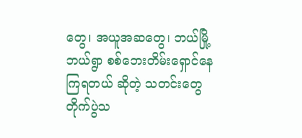တွေ၊ အယူအဆတွေ၊ ဘယ်မြို့ ဘယ်ရွာ စစ်ဘေးတိမ်းရှောင်နေကြရတယ် ဆိုတဲ့ သတင်းတွေ တိုက်ပွဲသ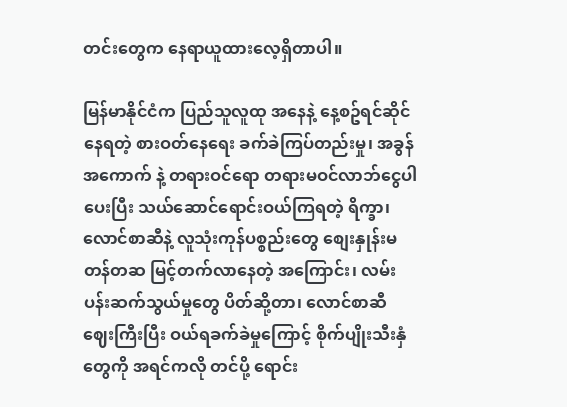တင်းတွေက နေရာယူထားလေ့ရှိတာပါ။

မြန်မာနိုင်ငံက ပြည်သူလူထု အနေနဲ့ နေ့စဥ်ရင်ဆိုင်နေရတဲ့ စားဝတ်နေရေး ခက်ခဲကြပ်တည်းမှု၊ အခွန်အကောက် နဲ့ တရားဝင်ရော တရားမဝင်လာဘ်ငွေပါ ပေးပြီး သယ်ဆောင်ရောင်းဝယ်ကြရတဲ့ ရိက္ခာ၊ လောင်စာဆီနဲ့ လူသုံးကုန်ပစ္စည်းတွေ စျေးနှုန်းမတန်တဆ မြင့်တက်လာနေတဲ့ အကြောင်း၊ လမ်းပန်းဆက်သွယ်မှုတွေ ပိတ်ဆို့တာ၊ လောင်စာဆီ ဈေးကြီးပြီး ဝယ်ရခက်ခဲမှုကြောင့် စိုက်ပျိုးသီးနှံတွေကို အရင်ကလို တင်ပို့ ရောင်း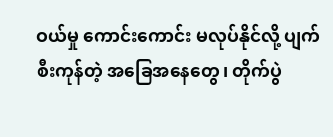ဝယ်မှု ကောင်းကောင်း မလုပ်နိုင်လို့ ပျက်စီးကုန်တဲ့ အခြေအနေတွေ၊ တိုက်ပွဲ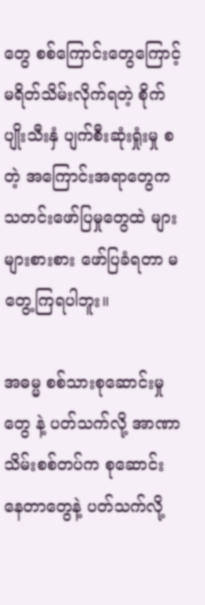တွေ စစ်ကြောင်းတွေကြောင့် မရိတ်သိမ်းလိုက်ရတဲ့ စိုက်ပျိုးသီးနှံ ပျက်စီးဆုံးရှုံးမှု စတဲ့ အကြောင်းအရာတွေက သတင်းဖော်ပြမှုတွေထဲ များများစားစား ဖော်ပြခံရတာ မတွေ့ကြရပါဘူး။

အဓမ္မ စစ်သားစုဆောင်းမှုတွေ နဲ့ ပတ်သက်လို့ အာဏာသိမ်းစစ်တပ်က စုဆောင်းနေတာတွေနဲ့ ပတ်သက်လို့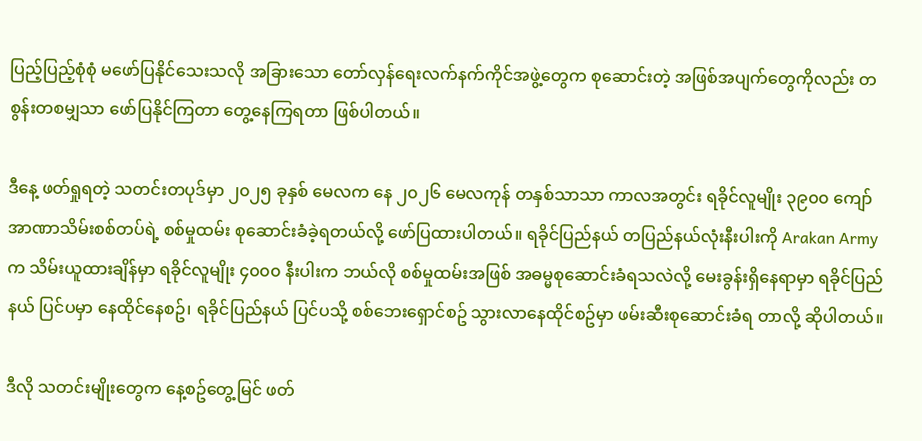ပြည့်ပြည့်စုံစုံ မဖော်ပြနိုင်သေးသလို အခြားသော တော်လှန်ရေးလက်နက်ကိုင်အဖွဲ့တွေက စုဆောင်းတဲ့ အဖြစ်အပျက်တွေကိုလည်း တစွန်းတစမျှသာ ဖော်ပြနိုင်ကြတာ တွေ့နေကြရတာ ဖြစ်ပါတယ်။

ဒီနေ့ ဖတ်ရှုရတဲ့ သတင်းတပုဒ်မှာ ၂၀၂၅ ခုနှစ် မေလက နေ ၂၀၂၆ မေလကုန် တနှစ်သာသာ ကာလအတွင်း ရခိုင်လူမျိုး ၃၉၀၀ ကျော် အာဏာသိမ်းစစ်တပ်ရဲ့ စစ်မှုထမ်း စုဆောင်းခံခဲ့ရတယ်လို့ ဖော်ပြထားပါတယ်။ ရခိုင်ပြည်နယ် တပြည်နယ်လုံးနီးပါးကို Arakan Army က သိမ်းယူထားချိန်မှာ ရခိုင်လူမျိုး ၄၀၀၀ နီးပါးက ဘယ်လို စစ်မှုထမ်းအဖြစ် အဓမ္မစုဆောင်းခံရသလဲလို့ မေးခွန်းရှိနေရာမှာ ရခိုင်ပြည်နယ် ပြင်ပမှာ နေထိုင်နေစဥ်၊ ရခိုင်ပြည်နယ် ပြင်ပသို့ စစ်ဘေးရှောင်စဥ် သွားလာနေထိုင်စဥ်မှာ ဖမ်းဆီးစုဆောင်းခံရ တာလို့ ဆိုပါတယ်။

ဒီလို သတင်းမျိုးတွေက နေ့စဥ်တွေ့မြင် ဖတ်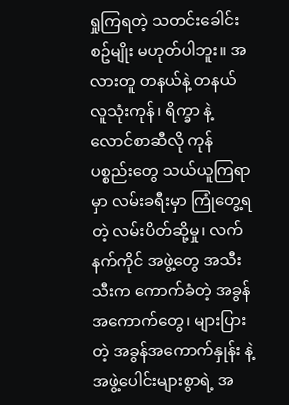ရှုကြရတဲ့ သတင်းခေါင်းစဥ်မျိုး မဟုတ်ပါဘူး။ အလားတူ တနယ်နဲ့ တနယ် လူသုံးကုန်၊ ရိက္ခာ နဲ့ လောင်စာဆီလို ကုန်ပစ္စည်းတွေ သယ်ယူကြရာမှာ လမ်းခရီးမှာ ကြုံတွေ့ရတဲ့ လမ်းပိတ်ဆို့မှု၊ လက်နက်ကိုင် အဖွဲ့တွေ အသီးသီးက ကောက်ခံတဲ့ အခွန်အကောက်တွေ၊ များပြားတဲ့ အခွန်အကောက်နှုန်း နဲ့ အဖွဲ့ပေါင်းများစွာရဲ့ အ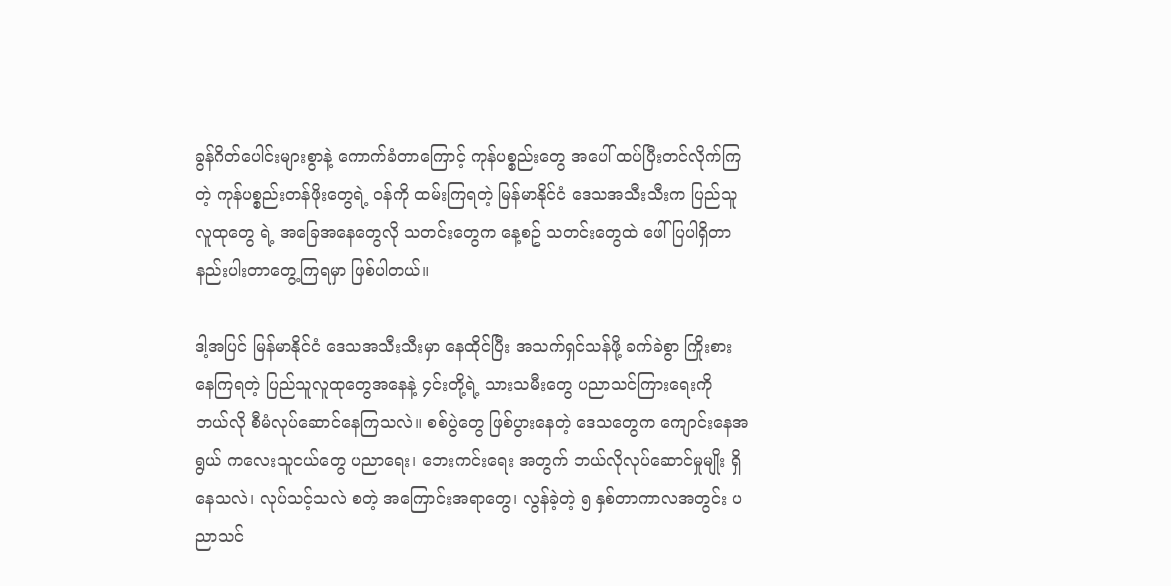ခွန်ဂိတ်ပေါင်းများစွာနဲ့ ကောက်ခံတာကြောင့် ကုန်ပစ္စည်းတွေ အပေါ် ထပ်ပြီးတင်လိုက်ကြတဲ့ ကုန်ပစ္စည်းတန်ဖိုးတွေရဲ့ ဝန်ကို ထမ်းကြရတဲ့ မြန်မာနိုင်ငံ ဒေသအသီးသီးက ပြည်သူလူထုတွေ ရဲ့ အခြေအနေတွေလို သတင်းတွေက နေ့စဥ် သတင်းတွေထဲ ဖေါ်ပြပါရှိတာ နည်းပါးတာတွေ့ကြရမှာ ဖြစ်ပါတယ်။

ဒါ့အပြင် မြန်မာနိုင်ငံ ဒေသအသီးသီးမှာ နေထိုင်ပြီး အသက်ရှင်သန်ဖို့ ခက်ခဲစွာ ကြိုးစားနေကြရတဲ့ ပြည်သူလူထုတွေအနေနဲ့ ၄င်းတို့ရဲ့ သားသမီးတွေ ပညာသင်ကြားရေးကို ဘယ်လို စီမံလုပ်ဆောင်နေကြသလဲ။ စစ်ပွဲတွေ ဖြစ်ပွားနေတဲ့ ဒေသတွေက ကျောင်းနေအရွယ် ကလေးသူငယ်တွေ ပညာရေး၊ ဘေးကင်းရေး အတွက် ဘယ်လိုလုပ်ဆောင်မှုမျိုး ရှိနေသလဲ၊ လုပ်သင့်သလဲ စတဲ့ အကြောင်းအရာတွေ၊ လွန်ခဲ့တဲ့ ၅ နှစ်တာကာလအတွင်း ပညာသင်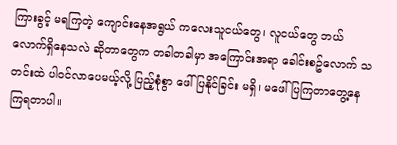ကြားခွင့် မရကြတဲ့ ကျောင်းနေအရွယ် ကလေးသူငယ်တွေ၊ လူငယ်တွေ ဘယ်လောက်ရှိနေသလဲ ဆိုတာတွေက တခါတခါမှာ အကြောင်းအရာ ခေါင်းစဥ်လောက် သတင်းထဲ ပါဝင်လာပေမယ့်လို့ ပြည့်စုံစွာ ဖေါ်ပြနိုင်ခြင်း မရှိ၊ မဖေါ်ပြကြတာတွေ့နေကြရတာပါ။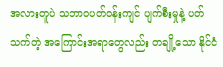အလားတူပဲ သဘာဝပတ်ဝန်းကျင် ပျက်စီးမှုနဲ့ ပတ်သက်တဲ့ အကြောင်းအရာတွေလည်း တချို့သော နိုင်ငံ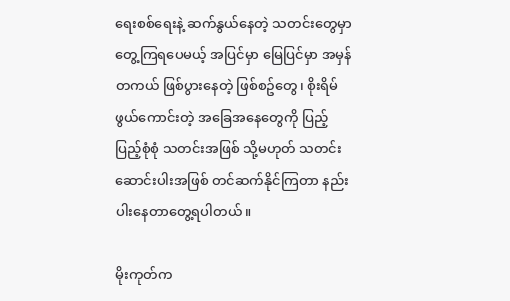ရေးစစ်ရေးနဲ့ ဆက်နွယ်နေတဲ့ သတင်းတွေမှာ တွေ့ကြရပေမယ့် အပြင်မှာ မြေပြင်မှာ အမှန်တကယ် ဖြစ်ပွားနေတဲ့ ဖြစ်စဥ်တွေ၊ စိုးရိမ်ဖွယ်ကောင်းတဲ့ အခြေအနေတွေကို ပြည့်ပြည့်စုံစုံ သတင်းအဖြစ် သို့မဟုတ် သတင်းဆောင်းပါးအဖြစ် တင်ဆက်နိုင်ကြတာ နည်းပါးနေတာတွေ့ရပါတယ်။

မိုးကုတ်က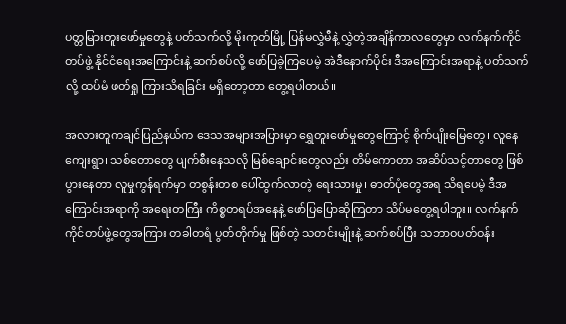ပတ္တမြားတူးဖော်မှုတွေနဲ့ ပတ်သက်လို့ မိုးကုတ်မြို့ ပြန်မလွှဲမီနဲ့ လွှဲတဲ့အချိန်ကာလတွေမှာ လက်နက်ကိုင်တပ်ဖွဲ့ နိုင်ငံရေးအကြောင်းနဲ့ ဆက်စပ်လို့ ဖော်ပြခဲ့ကြပေမဲ့ အဲဒီနောက်ပိုင်း ဒီအကြောင်းအရာနဲ့ ပတ်သက်လို့ ထပ်မံ ဖတ်ရှု ကြားသိရခြင်း မရှိတော့တာ တွေ့ရပါတယ်။

အလားတူကချင်ပြည်နယ်က ဒေသအများအပြားမှာ ရွှေတူးဖော်မှုတွေကြောင့် စိုက်ပျိုးမြေတွေ၊ လူနေ ကျေးရွာ၊ သစ်တောတွေ ပျက်စီးနေသလို မြစ်ချောင်းတွေလည်း တိမ်ကောတာ အဆိပ်သင့်တာတွေ ဖြစ်ပွားနေတာ လူမှုကွန်ရက်မှာ တစွန်းတစ ပေါ်ထွက်လာတဲ့ ရေးသားမှု၊ ဓာတ်ပုံတွေအရ သိရပေမဲ့ ဒီအကြောင်းအရာကို အရေးတကြီး ကိစ္စတရပ်အနေနဲ့ ဖော်ပြပြောဆိုကြတာ သိပ်မတွေ့ရပါဘူး။ လက်နက်ကိုင်တပ်ဖွဲ့တွေအကြား တခါတရံ ပွတ်တိုက်မှု ဖြစ်တဲ့ သတင်းမျိုးနဲ့ ဆက်စပ်ပြီး သဘာဝပတ်ဝန်း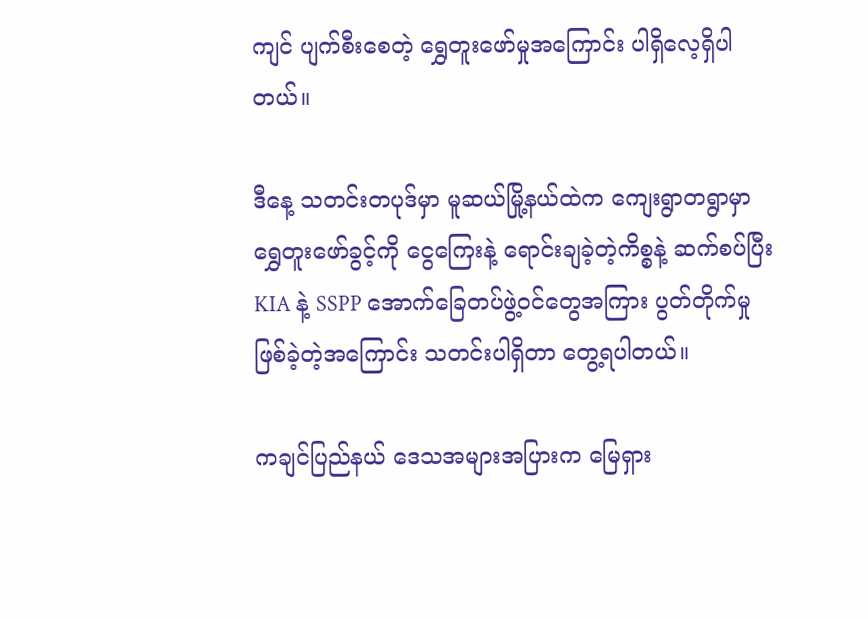ကျင် ပျက်စီးစေတဲ့ ရွှေတူးဖော်မှုအကြောင်း ပါရှိလေ့ရှိပါတယ်။

ဒီနေ့ သတင်းတပုဒ်မှာ မူဆယ်မြို့နယ်ထဲက ကျေးရွာတရွာမှာ ရွှေတူးဖော်ခွင့်ကို ငွေကြေးနဲ့ ရောင်းချခဲ့တဲ့ကိစ္စနဲ့ ဆက်စပ်ပြီး KIA နဲ့ SSPP အောက်ခြေတပ်ဖွဲ့ဝင်တွေအကြား ပွတ်တိုက်မှု ဖြစ်ခဲ့တဲ့အကြောင်း သတင်းပါရှိတာ တွေ့ရပါတယ်။

ကချင်ပြည်နယ် ဒေသအများအပြားက မြေရှား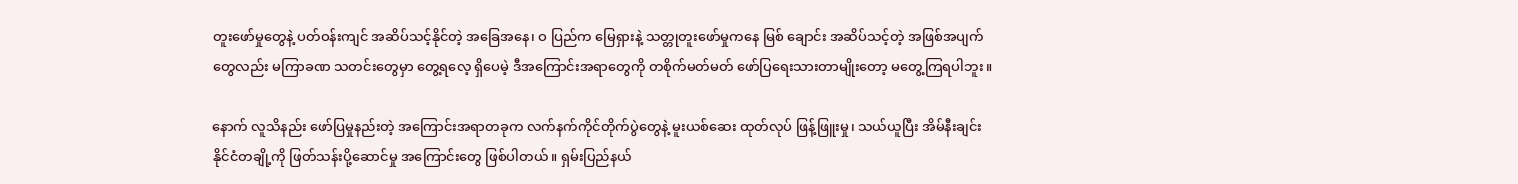တူးဖော်မှုတွေနဲ့ ပတ်ဝန်းကျင် အဆိပ်သင့်နိုင်တဲ့ အခြေအနေ၊ ဝ ပြည်က မြေရှားနဲ့ သတ္တုတူးဖော်မှုကနေ မြစ် ချောင်း အဆိပ်သင့်တဲ့ အဖြစ်အပျက်တွေလည်း မကြာခဏ သတင်းတွေမှာ တွေ့ရလေ့ ရှိပေမဲ့ ဒီအကြောင်းအရာတွေကို တစိုက်မတ်မတ် ဖော်ပြရေးသားတာမျိုးတော့ မတွေ့ကြရပါဘူး။

နောက် လူသိနည်း ဖော်ပြမှုနည်းတဲ့ အကြောင်းအရာတခုက လက်နက်ကိုင်တိုက်ပွဲတွေနဲ့ မူးယစ်ဆေး ထုတ်လုပ် ဖြန့်ဖြူးမှု၊ သယ်ယူပြီး အိမ်နီးချင်းနိုင်ငံတချို့ကို ဖြတ်သန်းပို့ဆောင်မှု အကြောင်းတွေ ဖြစ်ပါတယ်။ ရှမ်းပြည်နယ်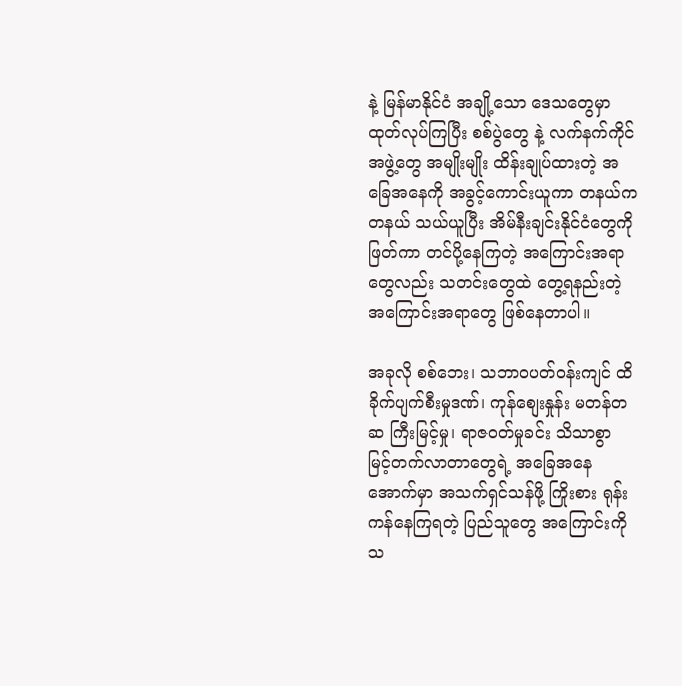နဲ့ မြန်မာနိုင်ငံ အချို့သော ဒေသတွေမှာ ထုတ်လုပ်ကြပြီး စစ်ပွဲတွေ နဲ့ လက်နက်ကိုင်အဖွဲ့တွေ အမျိုးမျိုး ထိန်းချုပ်ထားတဲ့ အခြေအနေကို အခွင့်ကောင်းယူကာ တနယ်က တနယ် သယ်ယူပြီး အိမ်နီးချင်းနိုင်ငံတွေကို ဖြတ်ကာ တင်ပို့နေကြတဲ့ အကြောင်းအရာတွေလည်း သတင်းတွေထဲ တွေ့ရနည်းတဲ့ အကြောင်းအရာတွေ ဖြစ်နေတာပါ။

အခုလို စစ်ဘေး၊ သဘာဝပတ်ဝန်းကျင် ထိခိုက်ပျက်စီးမှုဒဏ်၊ ကုန်စျေးနှုန်း မတန်တဆ ကြီးမြင့်မှု၊ ရာဇဝတ်မှုခင်း သိသာစွာ မြင့်တက်လာတာတွေရဲ့ အခြေအနေအောက်မှာ အသက်ရှင်သန်ဖို့ ကြိုးစား ရုန်းကန်နေကြရတဲ့ ပြည်သူတွေ အကြောင်းကို သ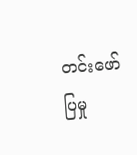တင်းဖော်ပြမှု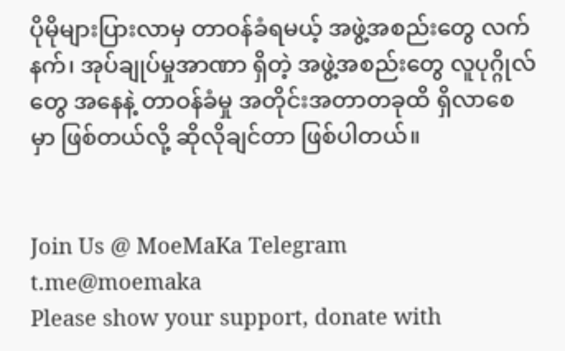ပိုမိုများပြားလာမှ တာဝန်ခံရမယ့် အဖွဲ့အစည်းတွေ လက်နက်၊ အုပ်ချုပ်မှုအာဏာ ရှိတဲ့ အဖွဲ့အစည်းတွေ လူပုဂ္ဂိုလ်တွေ အနေနဲ့ တာဝန်ခံမှု အတိုင်းအတာတခုထိ ရှိလာစေမှာ ဖြစ်တယ်လို့ ဆိုလိုချင်တာ ဖြစ်ပါတယ်။


Join Us @ MoeMaKa Telegram
t.me@moemaka
Please show your support, donate with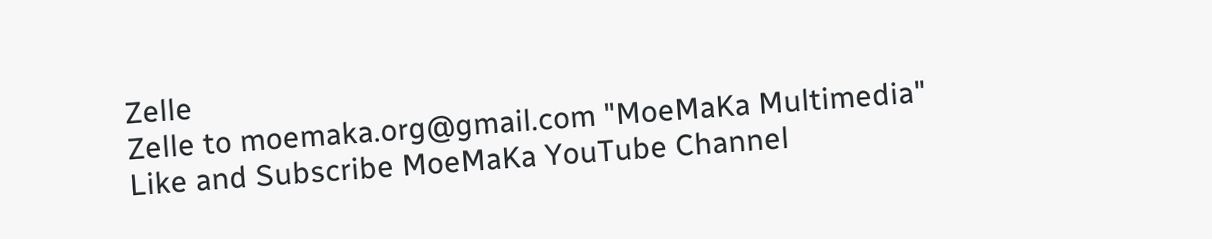Zelle
Zelle to moemaka.org@gmail.com "MoeMaKa Multimedia"
Like and Subscribe MoeMaKa YouTube Channel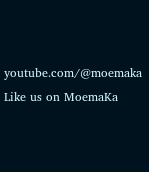youtube.com/@moemaka
Like us on MoemaKa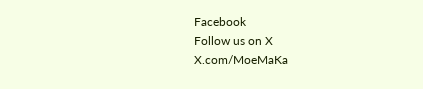Facebook
Follow us on X
X.com/MoeMaKa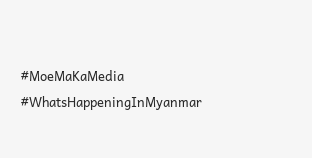#MoeMaKaMedia
#WhatsHappeningInMyanmar